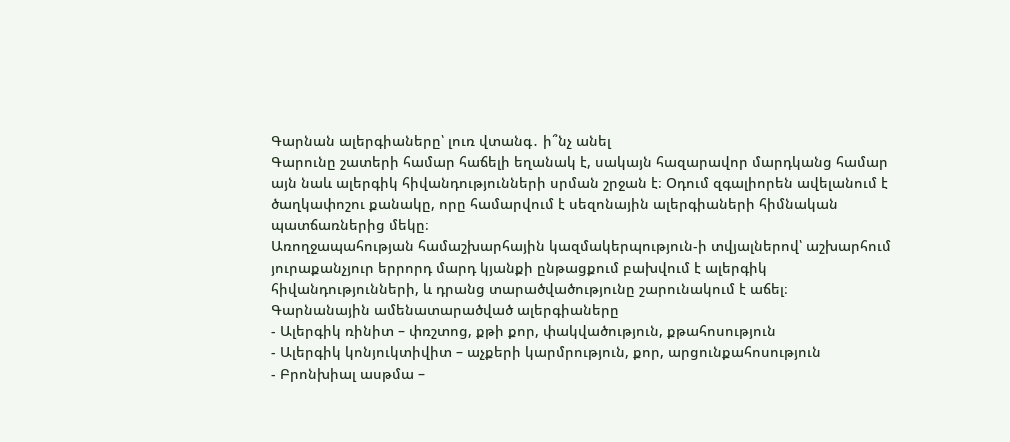Գարնան ալերգիաները՝ լուռ վտանգ․ ի՞նչ անել
Գարունը շատերի համար հաճելի եղանակ է, սակայն հազարավոր մարդկանց համար այն նաև ալերգիկ հիվանդությունների սրման շրջան է։ Օդում զգալիորեն ավելանում է ծաղկափոշու քանակը, որը համարվում է սեզոնային ալերգիաների հիմնական պատճառներից մեկը։
Առողջապահության համաշխարհային կազմակերպություն-ի տվյալներով՝ աշխարհում յուրաքանչյուր երրորդ մարդ կյանքի ընթացքում բախվում է ալերգիկ հիվանդությունների, և դրանց տարածվածությունը շարունակում է աճել։
Գարնանային ամենատարածված ալերգիաները
- Ալերգիկ ռինիտ – փռշտոց, քթի քոր, փակվածություն, քթահոսություն
- Ալերգիկ կոնյուկտիվիտ – աչքերի կարմրություն, քոր, արցունքահոսություն
- Բրոնխիալ ասթմա –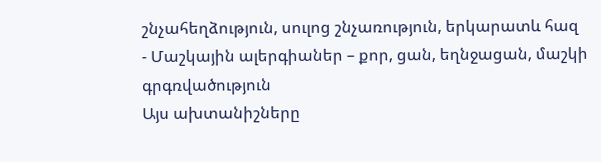շնչահեղձություն, սուլոց շնչառություն, երկարատև հազ
- Մաշկային ալերգիաներ – քոր, ցան, եղնջացան, մաշկի գրգռվածություն
Այս ախտանիշները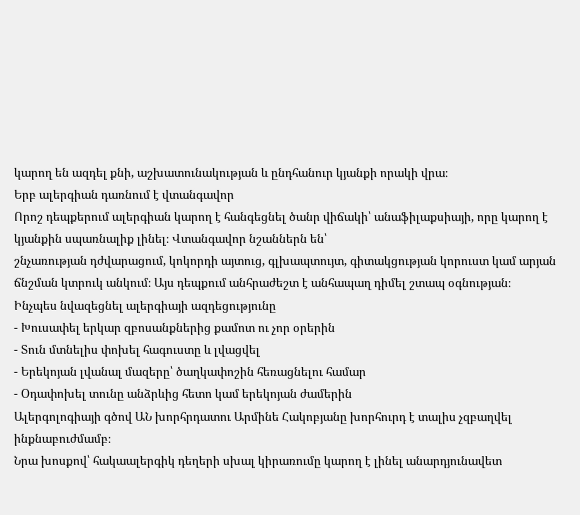կարող են ազդել քնի, աշխատունակության և ընդհանուր կյանքի որակի վրա։
Երբ ալերգիան դառնում է վտանգավոր
Որոշ դեպքերում ալերգիան կարող է հանգեցնել ծանր վիճակի՝ անաֆիլաքսիայի, որը կարող է կյանքին սպառնալիք լինել։ Վտանգավոր նշաններն են՝
շնչառության դժվարացում, կոկորդի այտուց, գլխապտույտ, գիտակցության կորուստ կամ արյան ճնշման կտրուկ անկում։ Այս դեպքում անհրաժեշտ է անհապաղ դիմել շտապ օգնության։
Ինչպես նվազեցնել ալերգիայի ազդեցությունը
- Խուսափել երկար զբոսանքներից քամոտ ու չոր օրերին
- Տուն մտնելիս փոխել հագուստը և լվացվել
- Երեկոյան լվանալ մազերը՝ ծաղկափոշին հեռացնելու համար
- Օդափոխել տունը անձրևից հետո կամ երեկոյան ժամերին
Ալերգոլոգիայի գծով ԱՆ խորհրդատու Արմինե Հակոբյանը խորհուրդ է տալիս չզբաղվել ինքնաբուժմամբ։
Նրա խոսքով՝ հակաալերգիկ դեղերի սխալ կիրառումը կարող է լինել անարդյունավետ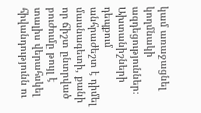կամ առաջացնել կողմնակի ազդեցություններ։ Ախտանիշների դեպքում անհրաժեշտ է դիմել մասնագետի, քանի որ ճիշտ ընտրված բուժումը թույլ է տալիս վերահսկել հիվանդությունն ու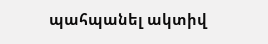պահպանել ակտիվ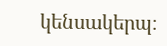կենսակերպ։